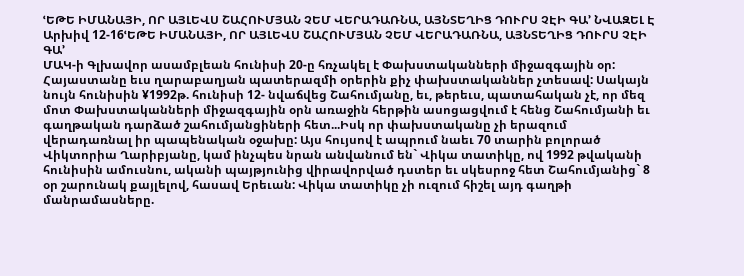ՙԵԹԵ ԻՄԱՆԱՅԻ, ՈՐ ԱՅԼԵՎՍ ՇԱՀՈՒՄՅԱՆ ՉԵՄ ՎԵՐԱԴԱՌՆԱ, ԱՅՆՏԵՂԻՑ ԴՈՒՐՍ ՉԷԻ ԳԱ՚ ՆՎԱԶԵԼ Է
Արխիվ 12-16ՙԵԹԵ ԻՄԱՆԱՅԻ, ՈՐ ԱՅԼԵՎՍ ՇԱՀՈՒՄՅԱՆ ՉԵՄ ՎԵՐԱԴԱՌՆԱ, ԱՅՆՏԵՂԻՑ ԴՈՒՐՍ ՉԷԻ ԳԱ՚
ՄԱԿ-ի Գլխավոր ասամբլեան հունիսի 20-ը հռչակել է Փախստականների միջազգային օր: Հայաստանը եւս ղարաբաղյան պատերազմի օրերին քիչ փախստականներ չտեսավ: Սակայն նույն հունիսին ¥1992թ. հունիսի 12- նվաճվեց Շահումյանը, եւ, թերեւս, պատահական չէ, որ մեզ մոտ Փախստականների միջազգային օրն առաջին հերթին ասոցացվում է հենց Շահումյանի եւ գաղթական դարձած շահումյանցիների հետ...Իսկ որ փախստականը չի երազում վերադառնալ իր պապենական օջախը: Այս հույսով է ապրում նաեւ 70 տարին բոլորած Վիկտորիա Ղարիբյանը, կամ ինչպես նրան անվանում են` Վիկա տատիկը, ով 1992 թվականի հունիսին ամուսնու, ականի պայթյունից վիրավորված դստեր եւ սկեսրոջ հետ Շահումյանից` 8 օր շարունակ քայլելով, հասավ Երեւան: Վիկա տատիկը չի ուզում հիշել այդ գաղթի մանրամասները.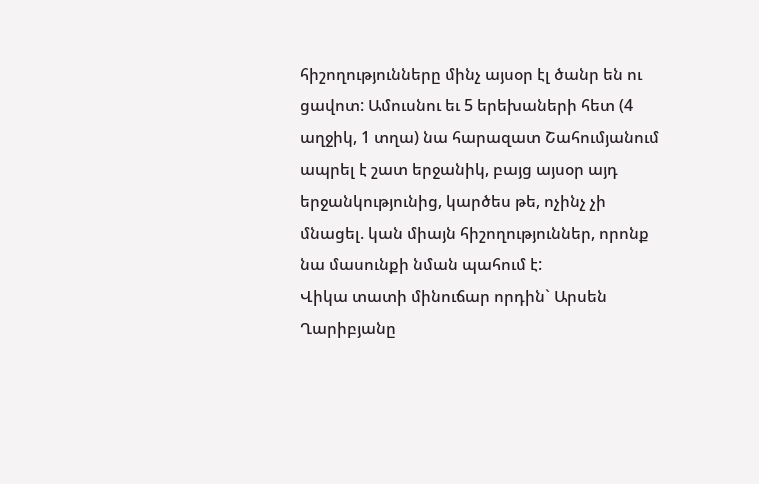հիշողությունները մինչ այսօր էլ ծանր են ու ցավոտ: Ամուսնու եւ 5 երեխաների հետ (4 աղջիկ, 1 տղա) նա հարազատ Շահումյանում ապրել է շատ երջանիկ, բայց այսօր այդ երջանկությունից, կարծես թե, ոչինչ չի մնացել. կան միայն հիշողություններ, որոնք նա մասունքի նման պահում է:
Վիկա տատի մինուճար որդին` Արսեն Ղարիբյանը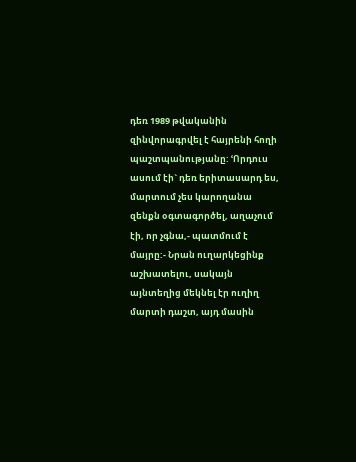դեռ 1989 թվականին զինվորագրվել է հայրենի հողի պաշտպանությանը: ՙՈրդուս ասում էի` դեռ երիտասարդ ես, մարտում չես կարողանա զենքն օգտագործել, աղաչում էի, որ չգնա,- պատմում է մայրը:- Նրան ուղարկեցինք աշխատելու, սակայն այնտեղից մեկնել էր ուղիղ մարտի դաշտ, այդ մասին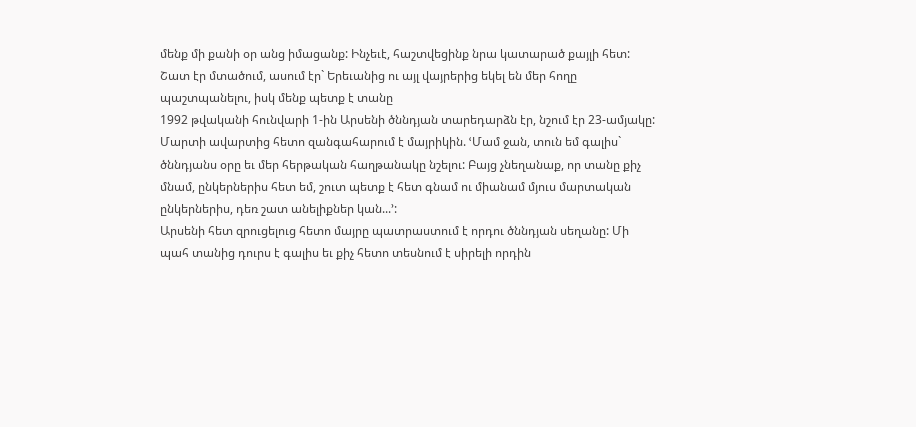մենք մի քանի օր անց իմացանք: Ինչեւէ, հաշտվեցինք նրա կատարած քայլի հետ: Շատ էր մտածում, ասում էր` Երեւանից ու այլ վայրերից եկել են մեր հողը պաշտպանելու, իսկ մենք պետք է տանը
1992 թվականի հունվարի 1-ին Արսենի ծննդյան տարեդարձն էր, նշում էր 23-ամյակը: Մարտի ավարտից հետո զանգահարում է մայրիկին. ՙՄամ ջան, տուն եմ գալիս` ծննդյանս օրը եւ մեր հերթական հաղթանակը նշելու: Բայց չնեղանաք, որ տանը քիչ մնամ, ընկերներիս հետ եմ, շուտ պետք է հետ գնամ ու միանամ մյուս մարտական ընկերներիս, դեռ շատ անելիքներ կան...՚:
Արսենի հետ զրուցելուց հետո մայրը պատրաստում է որդու ծննդյան սեղանը: Մի պահ տանից դուրս է գալիս եւ քիչ հետո տեսնում է սիրելի որդին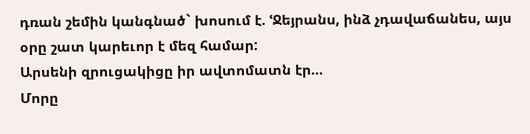դռան շեմին կանգնած` խոսում է. ՙՋեյրանս, ինձ չդավաճանես, այս օրը շատ կարեւոր է մեզ համար:
Արսենի զրուցակիցը իր ավտոմատն էր...
Մորը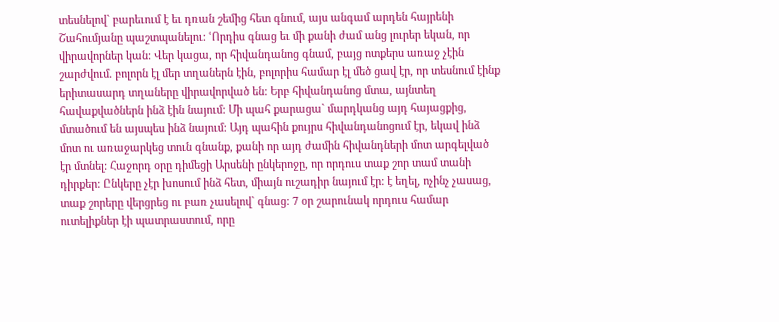տեսնելով` բարեւում է եւ դռան շեմից հետ գնում, այս անգամ արդեն հայրենի Շահումյանը պաշտպանելու: ՙՈրդիս գնաց եւ մի քանի ժամ անց լուրեր եկան, որ վիրավորներ կան: Վեր կացա, որ հիվանդանոց գնամ, բայց ոտքերս առաջ չէին շարժվում. բոլորն էլ մեր տղաներն էին, բոլորիս համար էլ մեծ ցավ էր, որ տեսնում էինք երիտասարդ տղաները վիրավորված են: Երբ հիվանդանոց մտա, այնտեղ հավաքվածներն ինձ էին նայում: Մի պահ քարացա` մարդկանց այդ հայացքից, մտածում են այսպես ինձ նայում: Այդ պահին քույրս հիվանդանոցում էր, եկավ ինձ մոտ ու առաջարկեց տուն գնանք, քանի որ այդ ժամին հիվանդների մոտ արգելված էր մտնել: Հաջորդ օրը դիմեցի Արսենի ընկերոջը, որ որդուս տաք շոր տամ տանի դիրքեր: Ընկերը չէր խոսում ինձ հետ, միայն ուշադիր նայում էր: է եղել, ոչինչ չասաց, տաք շորերը վերցրեց ու բառ չասելով` գնաց: 7 օր շարունակ որդուս համար ուտելիքներ էի պատրաստում, որը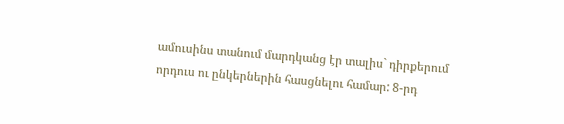ամուսինս տանում մարդկանց էր տալիս` դիրքերում որդուս ու ընկերներին հասցնելու համար: 8-րդ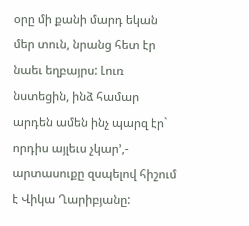օրը մի քանի մարդ եկան մեր տուն, նրանց հետ էր նաեւ եղբայրս: Լուռ նստեցին, ինձ համար արդեն ամեն ինչ պարզ էր` որդիս այլեւս չկար՚,- արտասուքը զսպելով հիշում է Վիկա Ղարիբյանը: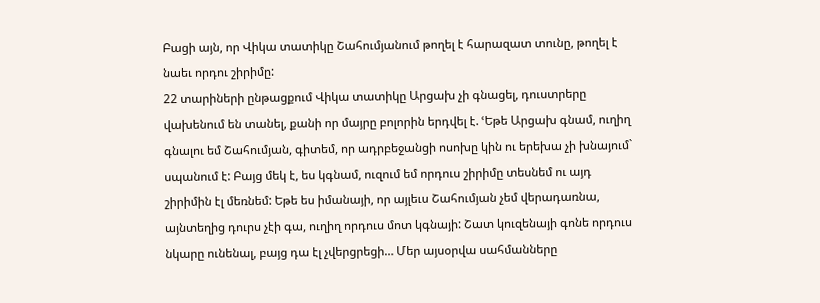Բացի այն, որ Վիկա տատիկը Շահումյանում թողել է հարազատ տունը, թողել է նաեւ որդու շիրիմը:
22 տարիների ընթացքում Վիկա տատիկը Արցախ չի գնացել, դուստրերը վախենում են տանել, քանի որ մայրը բոլորին երդվել է. ՙԵթե Արցախ գնամ, ուղիղ գնալու եմ Շահումյան, գիտեմ, որ ադրբեջանցի ոսոխը կին ու երեխա չի խնայում` սպանում է: Բայց մեկ է, ես կգնամ, ուզում եմ որդուս շիրիմը տեսնեմ ու այդ շիրիմին էլ մեռնեմ: Եթե ես իմանայի, որ այլեւս Շահումյան չեմ վերադառնա, այնտեղից դուրս չէի գա, ուղիղ որդուս մոտ կգնայի: Շատ կուզենայի գոնե որդուս նկարը ունենալ, բայց դա էլ չվերցրեցի… Մեր այսօրվա սահմանները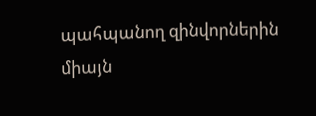պահպանող զինվորներին միայն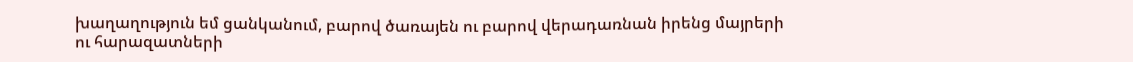խաղաղություն եմ ցանկանում, բարով ծառայեն ու բարով վերադառնան իրենց մայրերի ու հարազատների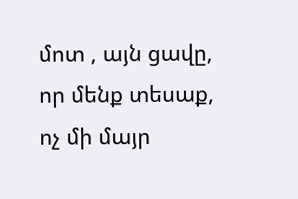մոտ , այն ցավը, որ մենք տեսաք, ոչ մի մայր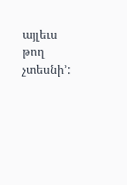այլեւս թող չտեսնի՚: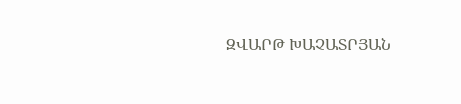ԶՎԱՐԹ ԽԱՉԱՏՐՅԱՆ